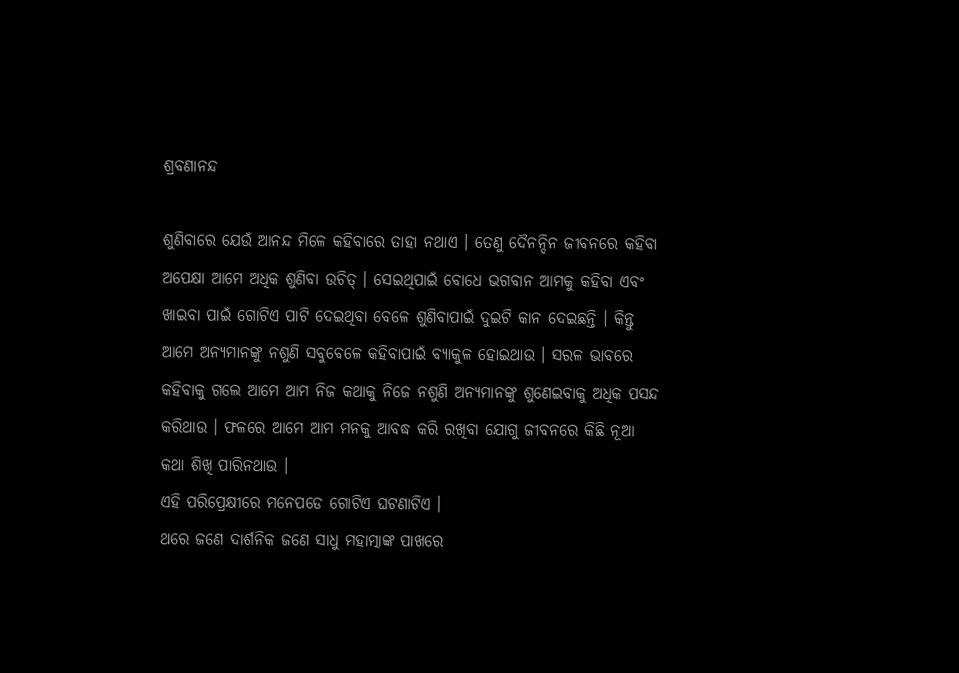ଶ୍ରବଣାନନ୍ଦ

ଶୁଣିବାରେ ଯେଉଁ ଆନନ୍ଦ ମିଳେ କହିବାରେ ତାହା ନଥାଏ । ତେଣୁ ଦୈନନ୍ଦିନ ଜୀବନରେ କହିବା ଅପେକ୍ଷା ଆମେ ଅଧିକ ଶୁଣିବା ଉଚିତ୍ । ସେଇଥିପାଇଁ ବୋଧେ ଭଗବାନ ଆମକୁ କହିବା ଏବଂ ଖାଇବା ପାଇଁ ଗୋଟିଏ ପାଟି ଦେଇଥିବା ବେଳେ ଶୁଣିବାପାଇଁ ଦୁଇଟି କାନ ଦେଇଛନ୍ତି । କିନ୍ତୁ ଆମେ ଅନ୍ୟମାନଙ୍କୁ ନଶୁଣି ସବୁବେଳେ କହିବାପାଇଁ ବ୍ୟାକୁଳ ହୋଇଥାଉ । ସରଳ ଭାବରେ କହିବାକୁ ଗଲେ ଆମେ ଆମ ନିଜ କଥାକୁ ନିଜେ ନଶୁଣି ଅନ୍ୟମାନଙ୍କୁ ଶୁଣେଇବାକୁ ଅଧିକ ପସନ୍ଦ କରିଥାଉ । ଫଳରେ ଆମେ ଆମ ମନକୁ ଆବଦ୍ଧ କରି ରଖିବା ଯୋଗୁ ଜୀବନରେ କିଛି ନୂଆ କଥା ଶିଖି ପାରିନଥାଉ ।
ଏହି ପରିପ୍ରେକ୍ଷୀରେ ମନେପଡେ ଗୋଟିଏ ଘଟଣାଟିଏ ।
ଥରେ ଜଣେ ଦାର୍ଶନିକ ଜଣେ ସାଧୁ ମହାତ୍ମାଙ୍କ ପାଖରେ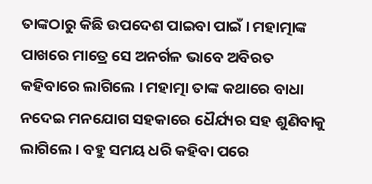ତାଙ୍କଠାରୁ କିଛି ଉପଦେଶ ପାଇବା ପାଇଁ । ମହାତ୍ମାଙ୍କ ପାଖରେ ମାତ୍ରେ ସେ ଅନର୍ଗଳ ଭାବେ ଅବିରତ କହିବାରେ ଲାଗିଲେ । ମହାତ୍ମା ତାଙ୍କ କଥାରେ ବାଧା ନଦେଇ ମନଯୋଗ ସହକାରେ ଧୈର୍ଯ୍ୟର ସହ ଶୁଣିବାକୁ ଲାଗିଲେ । ବହୁ ସମୟ ଧରି କହିବା ପରେ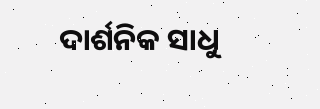ଦାର୍ଶନିକ ସାଧୁ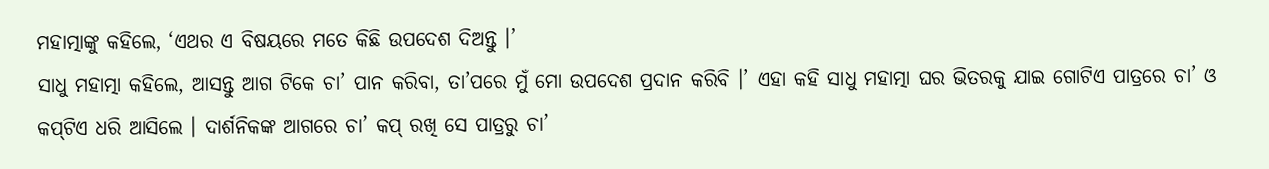ମହାତ୍ମାଙ୍କୁ କହିଲେ, ‘ଏଥର ଏ ବିଷୟରେ ମତେ କିଛି ଉପଦେଶ ଦିଅନ୍ତୁ ।’
ସାଧୁ ମହାତ୍ମା କହିଲେ, ଆସନ୍ତୁ ଆଗ ଟିକେ ଚା’ ପାନ କରିବା, ତା’ପରେ ମୁଁ ମୋ ଉପଦେଶ ପ୍ରଦାନ କରିବି ।’ ଏହା କହି ସାଧୁ ମହାତ୍ମା ଘର ଭିତରକୁ ଯାଇ ଗୋଟିଏ ପାତ୍ରରେ ଚା’ ଓ କପ୍‌ଟିଏ ଧରି ଆସିଲେ । ଦାର୍ଶନିକଙ୍କ ଆଗରେ ଚା’ କପ୍ ରଖି ସେ ପାତ୍ରରୁ ଚା’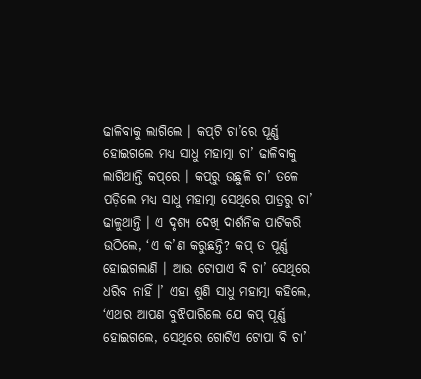ଢାଳିବାକୁ ଲାଗିଲେ । କପ୍‌ଟି ଚା’ରେ ପୂର୍ଣ୍ଣ ହୋଇଗଲେ ମଧ୍ୟ ସାଧୁ ମହାତ୍ମା ଚା’ ଢାଳିବାକୁ ଲାଗିଥାନ୍ତି କପ୍‌ରେ । କପ୍‌ରୁ ଉଛୁଳି ଚା’ ତଳେ ପଡ଼ିଲେ ମଧ୍ୟ ସାଧୁ ମହାତ୍ମା ସେଥିରେ ପାତ୍ରରୁ ଚା’ ଢାଳୁଥାନ୍ତି । ଏ ଦୃଶ୍ୟ ଦେଖି ଦାର୍ଶନିକ ପାଟିକରି ଉଠିଲେ, ‘ଏ କ’ଣ କରୁଛନ୍ତି? କପ୍ ତ ପୂର୍ଣ୍ଣ ହୋଇଗଲାଣି । ଆଉ ଟୋପାଏ ବି ଚା’ ସେଥିରେ ଧରିବ ନାହିଁ ।’ ଏହା ଶୁଣି ସାଧୁ ମହାତ୍ମା କହିଲେ, ‘ଏଥର ଆପଣ ବୁଝିପାରିଲେ ଯେ କପ୍ ପୂର୍ଣ୍ଣ ହୋଇଗଲେ, ସେଥିରେ ଗୋଟିଏ ଟୋପା ବି ଚା’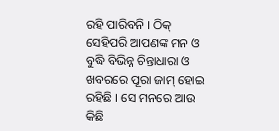ରହି ପାରିବନି । ଠିକ୍ ସେହିପରି ଆପଣଙ୍କ ମନ ଓ ବୁଦ୍ଧି ବିଭିନ୍ନ ଚିନ୍ତାଧାରା ଓ ଖବରରେ ପୂରା ଜାମ୍ ହୋଇ ରହିଛି । ସେ ମନରେ ଆଉ କିଛି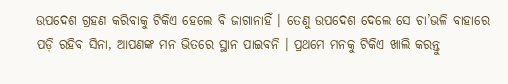ଉପଦେଶ ଗ୍ରହଣ କରିବାକୁ ଟିକିଏ ହେଲେ ବି ଜାଗାନାହିଁ । ତେଣୁ ଉପଦେଶ ଦେଲେ ସେ ଚା’ଭଳି ବାହାରେ ପଡ଼ି ରହିବ ସିନା, ଆପଣଙ୍କ ମନ ଭିତରେ ସ୍ଥାନ ପାଇବନି । ପ୍ରଥମେ ମନକୁ ଟିକିଏ ଖାଲି କରନ୍ତୁ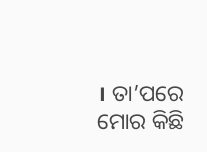। ତା’ପରେ ମୋର କିଛି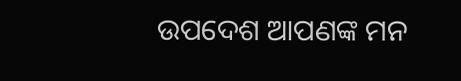ଉପଦେଶ ଆପଣଙ୍କ ମନ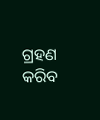ଗ୍ରହଣ କରିବ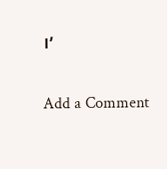।’

Add a Comment